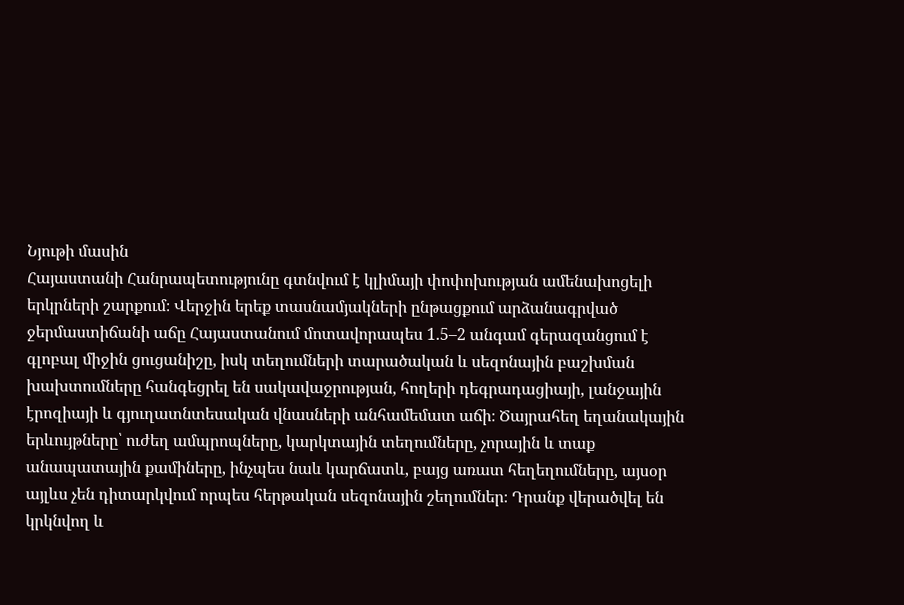Նյութի մասին
Հայաստանի Հանրապետությունը գտնվում է կլիմայի փոփոխության ամենախոցելի երկրների շարքում։ Վերջին երեք տասնամյակների ընթացքում արձանագրված ջերմաստիճանի աճը Հայաստանում մոտավորապես 1.5–2 անգամ գերազանցում է գլոբալ միջին ցուցանիշը, իսկ տեղումների տարածական և սեզոնային բաշխման խախտումները հանգեցրել են սակավաջրության, հողերի դեգրադացիայի, լանջային էրոզիայի և գյուղատնտեսական վնասների անհամեմատ աճի։ Ծայրահեղ եղանակային երևույթները՝ ուժեղ ամպրոպները, կարկտային տեղումները, չորային և տաք անապատային քամիները, ինչպես նաև կարճատև, բայց առատ հեղեղումները, այսօր այլևս չեն դիտարկվում որպես հերթական սեզոնային շեղումներ։ Դրանք վերածվել են կրկնվող և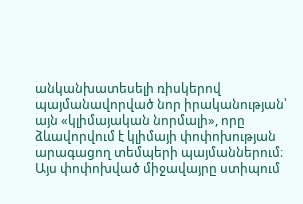անկանխատեսելի ռիսկերով պայմանավորված նոր իրականության՝ այն «կլիմայական նորմալի», որը ձևավորվում է կլիմայի փոփոխության արագացող տեմպերի պայմաններում։ Այս փոփոխված միջավայրը ստիպում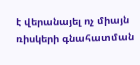է վերանայել ոչ միայն ռիսկերի գնահատման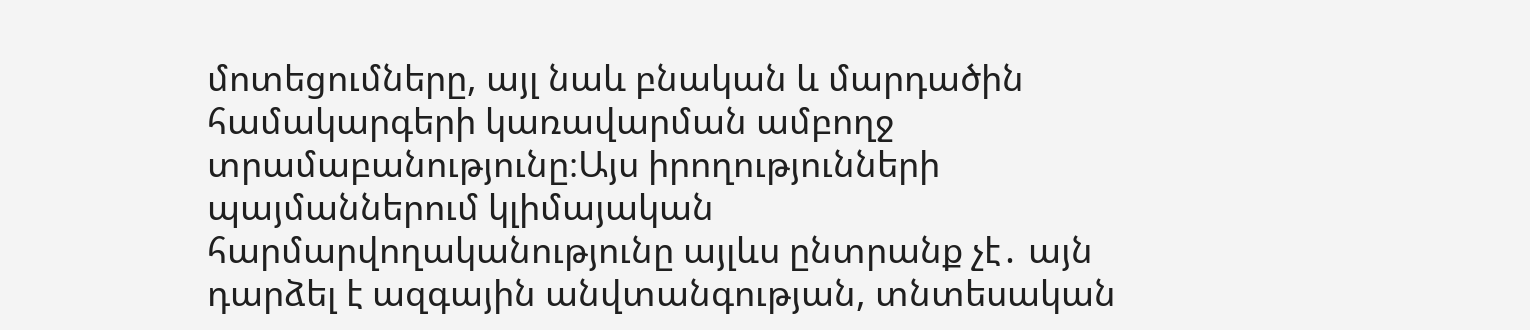մոտեցումները, այլ նաև բնական և մարդածին համակարգերի կառավարման ամբողջ տրամաբանությունը։Այս իրողությունների պայմաններում կլիմայական հարմարվողականությունը այլևս ընտրանք չէ․ այն դարձել է ազգային անվտանգության, տնտեսական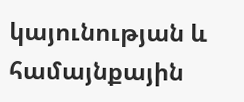կայունության և համայնքային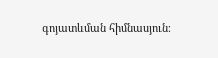գոյատևման հիմնասյուն։